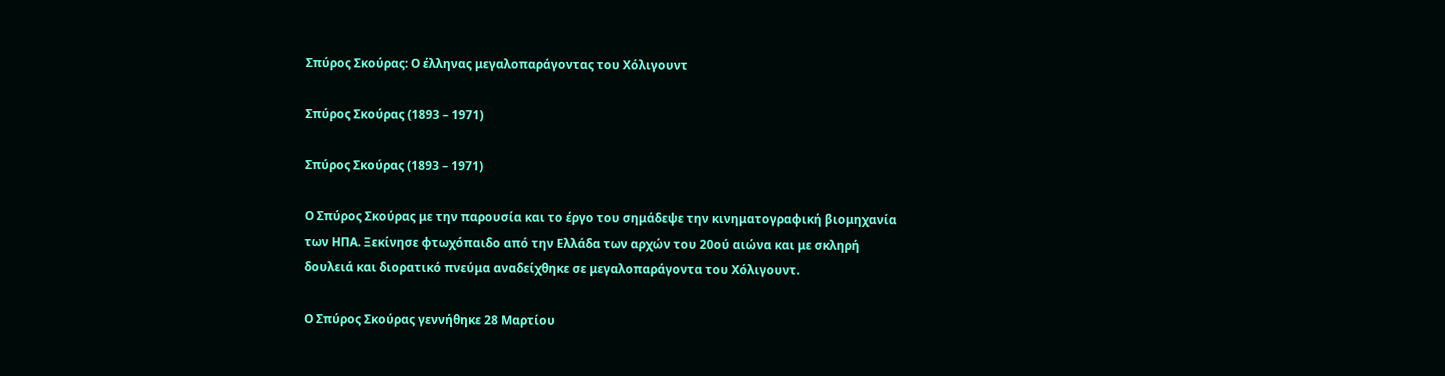Σπύρος Σκούρας: Ο έλληνας μεγαλοπαράγοντας του Χόλιγουντ

Σπύρος Σκούρας (1893 – 1971)

Σπύρος Σκούρας (1893 – 1971)

Ο Σπύρος Σκούρας με την παρουσία και το έργο του σημάδεψε την κινηματογραφική βιομηχανία των ΗΠΑ. Ξεκίνησε φτωχόπαιδο από την Ελλάδα των αρχών του 20ού αιώνα και με σκληρή δουλειά και διορατικό πνεύμα αναδείχθηκε σε μεγαλοπαράγοντα του Χόλιγουντ.

Ο Σπύρος Σκούρας γεννήθηκε 28 Μαρτίου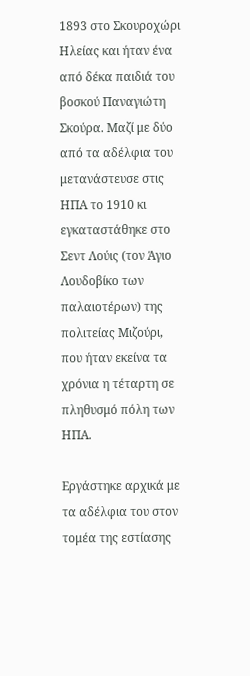1893 στο Σκουροχώρι Ηλείας και ήταν ένα από δέκα παιδιά του βοσκού Παναγιώτη Σκούρα. Μαζί με δύο από τα αδέλφια του μετανάστευσε στις ΗΠΑ το 1910 κι εγκαταστάθηκε στο Σεντ Λούις (τον Άγιο Λουδοβίκο των παλαιοτέρων) της πολιτείας Μιζούρι, που ήταν εκείνα τα χρόνια η τέταρτη σε πληθυσμό πόλη των ΗΠΑ.

Εργάστηκε αρχικά με τα αδέλφια του στον τομέα της εστίασης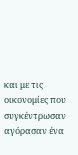και με τις οικονομίες που συγκέντρωσαν αγόρασαν ένα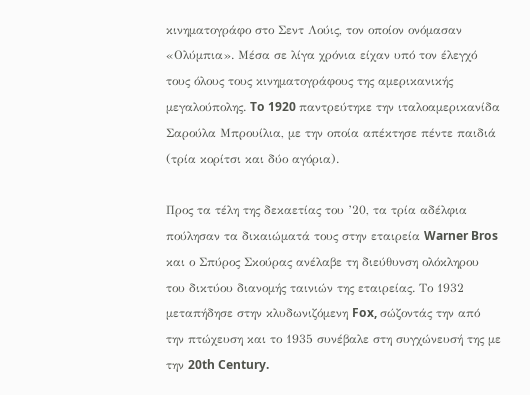κινηματογράφο στο Σεντ Λούις, τον οποίον ονόμασαν «Ολύμπια». Μέσα σε λίγα χρόνια είχαν υπό τον έλεγχό τους όλους τους κινηματογράφους της αμερικανικής μεγαλούπολης. To 1920 παντρεύτηκε την ιταλοαμερικανίδα Σαρούλα Μπρουίλια, με την οποία απέκτησε πέντε παιδιά (τρία κορίτσι και δύο αγόρια).

Προς τα τέλη της δεκαετίας του ’20, τα τρία αδέλφια πούλησαν τα δικαιώματά τους στην εταιρεία Warner Bros και ο Σπύρος Σκούρας ανέλαβε τη διεύθυνση ολόκληρου του δικτύου διανομής ταινιών της εταιρείας. Το 1932 μεταπήδησε στην κλυδωνιζόμενη Fox, σώζοντάς την από την πτώχευση και το 1935 συνέβαλε στη συγχώνευσή της με την 20th Century.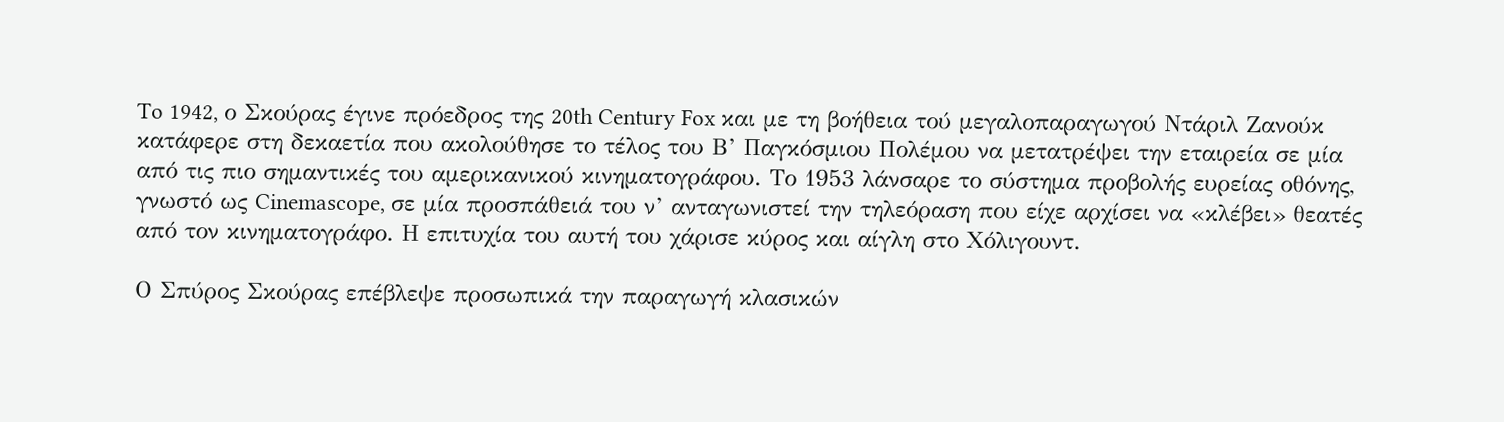To 1942, ο Σκούρας έγινε πρόεδρος της 20th Century Fox και με τη βοήθεια τού μεγαλοπαραγωγού Ντάριλ Ζανούκ κατάφερε στη δεκαετία που ακολούθησε το τέλος του Β’ Παγκόσμιου Πολέμου να μετατρέψει την εταιρεία σε μία από τις πιο σημαντικές του αμερικανικού κινηματογράφου. Το 1953 λάνσαρε το σύστημα προβολής ευρείας οθόνης, γνωστό ως Cinemascope, σε μία προσπάθειά του ν’ ανταγωνιστεί την τηλεόραση που είχε αρχίσει να «κλέβει» θεατές από τον κινηματογράφο. Η επιτυχία του αυτή του χάρισε κύρος και αίγλη στο Χόλιγουντ.

Ο Σπύρος Σκούρας επέβλεψε προσωπικά την παραγωγή κλασικών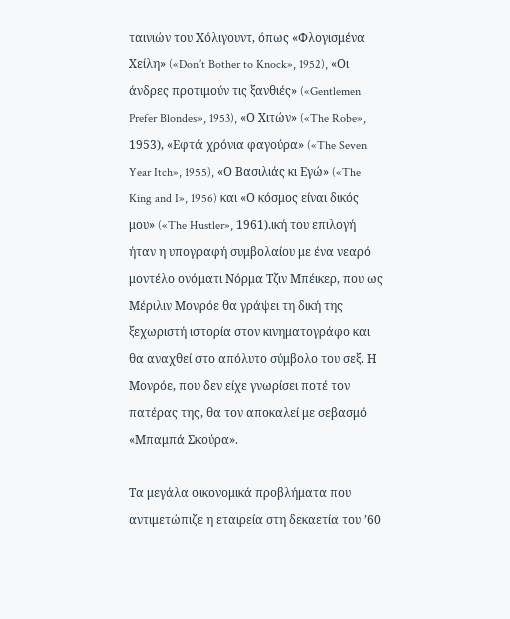ταινιών του Χόλιγουντ, όπως «Φλογισμένα Χείλη» («Don’t Bother to Knock», 1952), «Οι άνδρες προτιμούν τις ξανθιές» («Gentlemen Prefer Blondes», 1953), «Ο Χιτών» («The Robe», 1953), «Εφτά χρόνια φαγούρα» («The Seven Year Itch», 1955), «Ο Βασιλιάς κι Εγώ» («The King and I», 1956) και «Ο κόσμος είναι δικός μου» («The Hustler», 1961).ική του επιλογή ήταν η υπογραφή συμβολαίου με ένα νεαρό μοντέλο ονόματι Νόρμα Τζιν Μπέικερ, που ως Μέριλιν Μονρόε θα γράψει τη δική της ξεχωριστή ιστορία στον κινηματογράφο και θα αναχθεί στο απόλυτο σύμβολο του σεξ. Η Μονρόε, που δεν είχε γνωρίσει ποτέ τον πατέρας της, θα τον αποκαλεί με σεβασμό «Μπαμπά Σκούρα».

Τα μεγάλα οικονομικά προβλήματα που αντιμετώπιζε η εταιρεία στη δεκαετία του ’60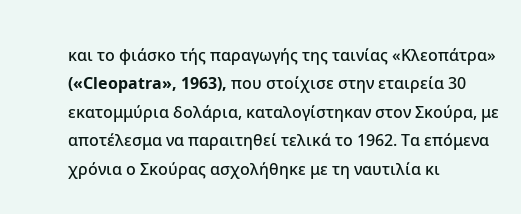και το φιάσκο τής παραγωγής της ταινίας «Κλεοπάτρα» («Cleopatra», 1963), που στοίχισε στην εταιρεία 30 εκατομμύρια δολάρια, καταλογίστηκαν στον Σκούρα, με αποτέλεσμα να παραιτηθεί τελικά το 1962. Τα επόμενα χρόνια ο Σκούρας ασχολήθηκε με τη ναυτιλία κι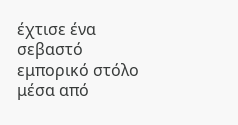έχτισε ένα σεβαστό εμπορικό στόλο μέσα από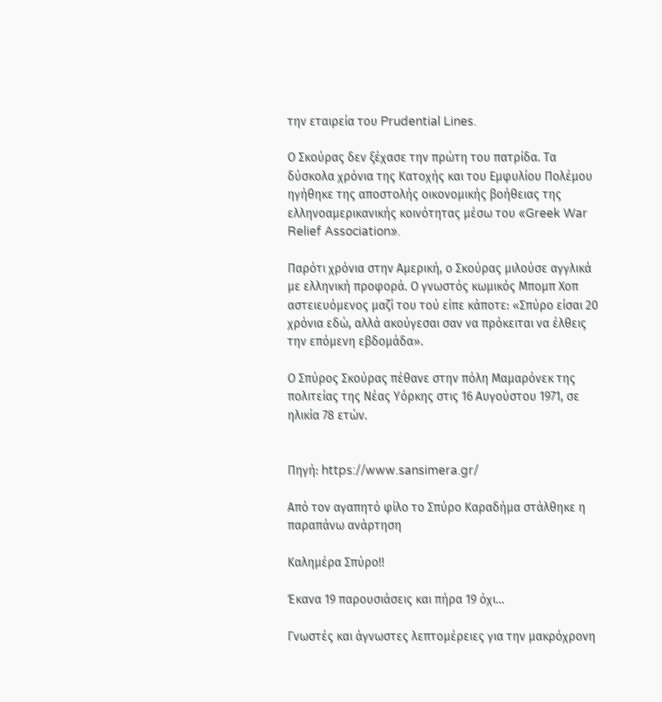την εταιρεία του Prudential Lines.

Ο Σκούρας δεν ξέχασε την πρώτη του πατρίδα. Τα δύσκολα χρόνια της Κατοχής και του Εμφυλίου Πολέμου ηγήθηκε της αποστολής οικονομικής βοήθειας της ελληνοαμερικανικής κοινότητας μέσω του «Greek War Relief Association».

Παρότι χρόνια στην Αμερική, ο Σκούρας μιλούσε αγγλικά με ελληνική προφορά. Ο γνωστός κωμικός Μπομπ Χοπ αστειευόμενος μαζί του τού είπε κάποτε: «Σπύρο είσαι 20 χρόνια εδώ, αλλά ακούγεσαι σαν να πρόκειται να έλθεις την επόμενη εβδομάδα».

Ο Σπύρος Σκούρας πέθανε στην πόλη Μαμαρόνεκ της πολιτείας της Νέας Υόρκης στις 16 Αυγούστου 1971, σε ηλικία 78 ετών.


Πηγή: https://www.sansimera.gr/

Από τον αγαπητό φίλο το Σπύρο Καραδήμα στάλθηκε η παραπάνω ανάρτηση

Καλημέρα Σπύρο!!

Έκανα 19 παρουσιάσεις και πήρα 19 όχι…

Γνωστές και άγνωστες λεπτομέρειες για την μακρόχρονη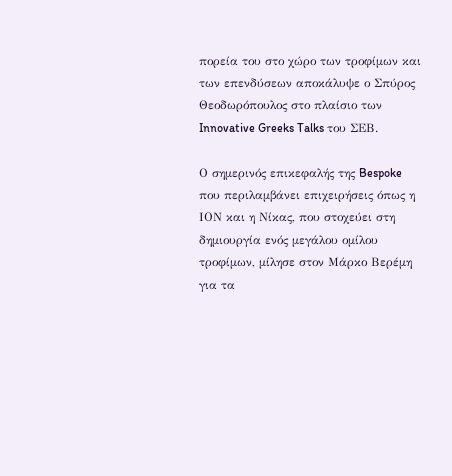πορεία του στο χώρο των τροφίμων και των επενδύσεων αποκάλυψε ο Σπύρος Θεοδωρόπουλος στο πλαίσιο των Innovative Greeks Talks του ΣΕΒ.

Ο σημερινός επικεφαλής της Bespoke που περιλαμβάνει επιχειρήσεις όπως η ΙΟΝ και η Νίκας, που στοχεύει στη δημιουργία ενός μεγάλου ομίλου τροφίμων, μίλησε στον Μάρκο Βερέμη για τα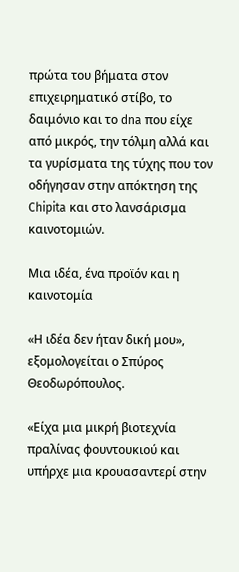πρώτα του βήματα στον επιχειρηματικό στίβο, το δαιμόνιο και το dna που είχε από μικρός, την τόλμη αλλά και τα γυρίσματα της τύχης που τον οδήγησαν στην απόκτηση της Chipita και στο λανσάρισμα καινοτομιών.

Μια ιδέα, ένα προϊόν και η καινοτομία

«Η ιδέα δεν ήταν δική μου», εξομολογείται ο Σπύρος Θεοδωρόπουλος.

«Είχα μια μικρή βιοτεχνία πραλίνας φουντουκιού και υπήρχε μια κρουασαντερί στην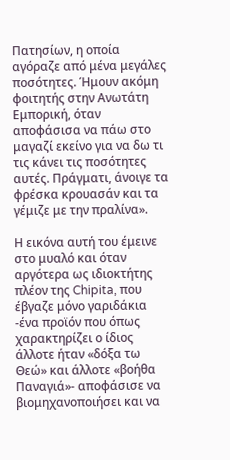Πατησίων, η οποία αγόραζε από μένα μεγάλες ποσότητες. Ήμουν ακόμη φοιτητής στην Ανωτάτη Εμπορική, όταν αποφάσισα να πάω στο μαγαζί εκείνο για να δω τι τις κάνει τις ποσότητες αυτές. Πράγματι, άνοιγε τα φρέσκα κρουασάν και τα γέμιζε με την πραλίνα».

Η εικόνα αυτή του έμεινε στο μυαλό και όταν αργότερα ως ιδιοκτήτης πλέον της Chipita, που έβγαζε μόνο γαριδάκια -ένα προϊόν που όπως χαρακτηρίζει ο ίδιος άλλοτε ήταν «δόξα τω Θεώ» και άλλοτε «βοήθα Παναγιά»- αποφάσισε να βιομηχανοποιήσει και να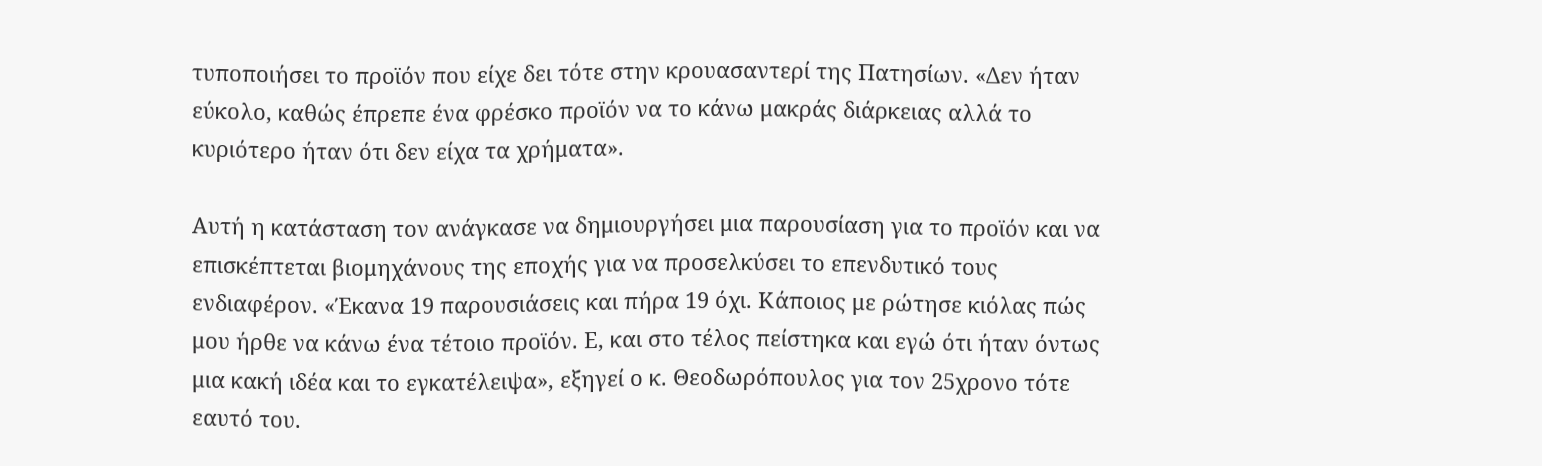τυποποιήσει το προϊόν που είχε δει τότε στην κρουασαντερί της Πατησίων. «Δεν ήταν εύκολο, καθώς έπρεπε ένα φρέσκο προϊόν να το κάνω μακράς διάρκειας αλλά το κυριότερο ήταν ότι δεν είχα τα χρήματα».

Αυτή η κατάσταση τον ανάγκασε να δημιουργήσει μια παρουσίαση για το προϊόν και να επισκέπτεται βιομηχάνους της εποχής για να προσελκύσει το επενδυτικό τους ενδιαφέρον. «Έκανα 19 παρουσιάσεις και πήρα 19 όχι. Κάποιος με ρώτησε κιόλας πώς μου ήρθε να κάνω ένα τέτοιο προϊόν. Ε, και στο τέλος πείστηκα και εγώ ότι ήταν όντως μια κακή ιδέα και το εγκατέλειψα», εξηγεί ο κ. Θεοδωρόπουλος για τον 25χρονο τότε εαυτό του.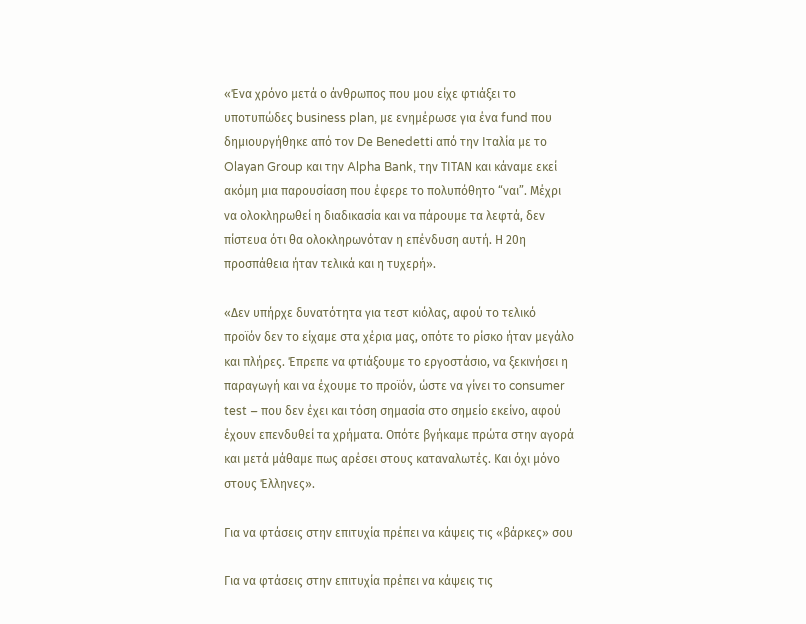«Ένα χρόνο μετά ο άνθρωπος που μου είχε φτιάξει το υποτυπώδες business plan, με ενημέρωσε για ένα fund που δημιουργήθηκε από τον De Benedetti από την Ιταλία με το Olayan Group και την Alpha Bank, την ΤΙΤΑΝ και κάναμε εκεί ακόμη μια παρουσίαση που έφερε το πολυπόθητο “ναι”. Μέχρι να ολοκληρωθεί η διαδικασία και να πάρουμε τα λεφτά, δεν πίστευα ότι θα ολοκληρωνόταν η επένδυση αυτή. Η 20η προσπάθεια ήταν τελικά και η τυχερή».

«Δεν υπήρχε δυνατότητα για τεστ κιόλας, αφού το τελικό προϊόν δεν το είχαμε στα χέρια μας, οπότε το ρίσκο ήταν μεγάλο και πλήρες. Έπρεπε να φτιάξουμε το εργοστάσιο, να ξεκινήσει η παραγωγή και να έχουμε το προϊόν, ώστε να γίνει το consumer test – που δεν έχει και τόση σημασία στο σημείο εκείνο, αφού έχουν επενδυθεί τα χρήματα. Οπότε βγήκαμε πρώτα στην αγορά και μετά μάθαμε πως αρέσει στους καταναλωτές. Και όχι μόνο στους Έλληνες».

Για να φτάσεις στην επιτυχία πρέπει να κάψεις τις «βάρκες» σου

Για να φτάσεις στην επιτυχία πρέπει να κάψεις τις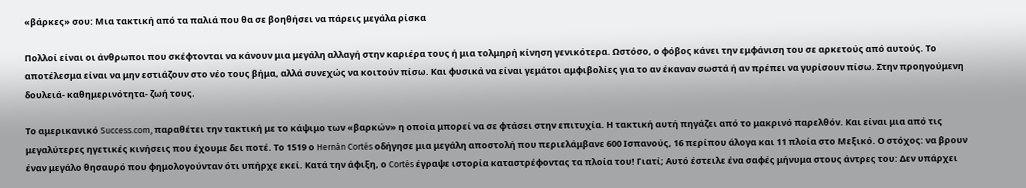«βάρκες» σου: Μια τακτική από τα παλιά που θα σε βοηθήσει να πάρεις μεγάλα ρίσκα

Πολλοί είναι οι άνθρωποι που σκέφτονται να κάνουν μια μεγάλη αλλαγή στην καριέρα τους ή μια τολμηρή κίνηση γενικότερα. Ωστόσο, ο φόβος κάνει την εμφάνιση του σε αρκετούς από αυτούς. Το αποτέλεσμα είναι να μην εστιάζουν στο νέο τους βήμα, αλλά συνεχώς να κοιτούν πίσω. Και φυσικά να είναι γεμάτοι αμφιβολίες για το αν έκαναν σωστά ή αν πρέπει να γυρίσουν πίσω. Στην προηγούμενη δουλειά- καθημερινότητα- ζωή τους.

Το αμερικανικό Success.com, παραθέτει την τακτική με το κάψιμο των «βαρκών» η οποία μπορεί να σε φτάσει στην επιτυχία. Η τακτική αυτή πηγάζει από το μακρινό παρελθόν. Και είναι μια από τις μεγαλύτερες ηγετικές κινήσεις που έχουμε δει ποτέ. Το 1519 ο Hernán Cortés οδήγησε μια μεγάλη αποστολή που περιελάμβανε 600 Ισπανούς, 16 περίπου άλογα και 11 πλοία στο Μεξικό. Ο στόχος: να βρουν έναν μεγάλο θησαυρό που φημολογούνταν ότι υπήρχε εκεί. Κατά την άφιξη, ο Cortés έγραψε ιστορία καταστρέφοντας τα πλοία του! Γιατί; Αυτό έστειλε ένα σαφές μήνυμα στους άντρες του: Δεν υπάρχει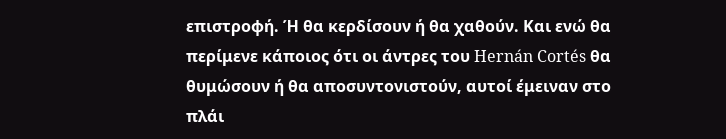επιστροφή. Ή θα κερδίσουν ή θα χαθούν. Και ενώ θα περίμενε κάποιος ότι οι άντρες του Hernán Cortés θα θυμώσουν ή θα αποσυντονιστούν, αυτοί έμειναν στο πλάι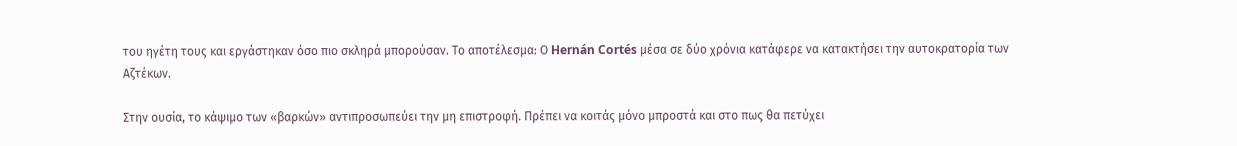του ηγέτη τους και εργάστηκαν όσο πιο σκληρά μπορούσαν. Το αποτέλεσμα: Ο Hernán Cortés μέσα σε δύο χρόνια κατάφερε να κατακτήσει την αυτοκρατορία των Αζτέκων.

Στην ουσία, το κάψιμο των «βαρκών» αντιπροσωπεύει την μη επιστροφή. Πρέπει να κοιτάς μόνο μπροστά και στο πως θα πετύχει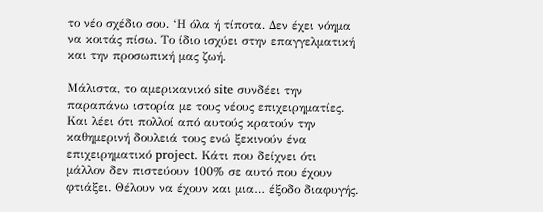το νέο σχέδιο σου. ‘Η όλα ή τίποτα. Δεν έχει νόημα να κοιτάς πίσω. Το ίδιο ισχύει στην επαγγελματική και την προσωπική μας ζωή.

Μάλιστα, το αμερικανικό site συνδέει την παραπάνω ιστορία με τους νέους επιχειρηματίες. Και λέει ότι πολλοί από αυτούς κρατούν την καθημερινή δουλειά τους ενώ ξεκινούν ένα επιχειρηματικό project. Κάτι που δείχνει ότι μάλλον δεν πιστεύουν 100% σε αυτό που έχουν φτιάξει. Θέλουν να έχουν και μια… έξοδο διαφυγής.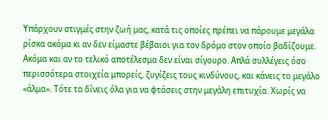Υπάρχουν στιγμές στην ζωή μας, κατά τις οποίες πρέπει να πάρουμε μεγάλα ρίσκα ακόμα κι αν δεν είμαστε βέβαιοι για τον δρόμο στον οποίο βαδίζουμε. Ακόμα και αν το τελικό αποτέλεσμα δεν είναι σίγουρο. Απλά συλλέγεις όσο περισσότερα στοιχεία μπορείς, ζυγίζεις τους κινδύνους, και κάνεις το μεγάλο «άλμα». Τότε τα δίνεις όλα για να φτάσεις στην μεγάλη επιτυχία. Χωρίς να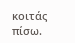κοιτάς πίσω.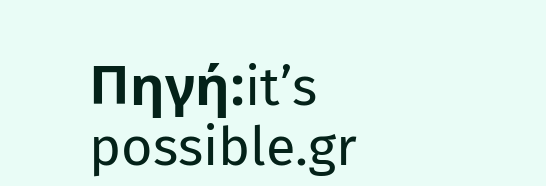Πηγή:it’s possible.gr